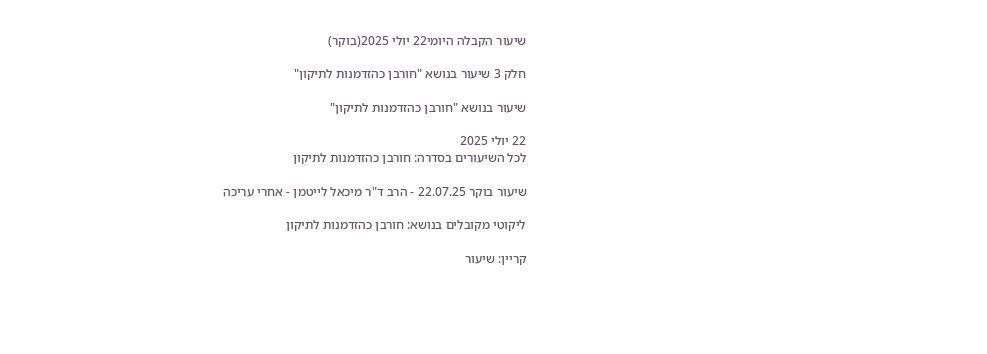שיעור הקבלה היומי22 יולי 2025(בוקר)

חלק 3 שיעור בנושא "חורבן כהזדמנות לתיקון"

שיעור בנושא "חורבן כהזדמנות לתיקון"

22 יולי 2025
לכל השיעורים בסדרה: חורבן כהזדמנות לתיקון

שיעור בוקר 22.07.25 - הרב ד"ר מיכאל לייטמן - אחרי עריכה

ליקוטי מקובלים בנושא: חורבן כהזדמנות לתיקון

קריין: שיעור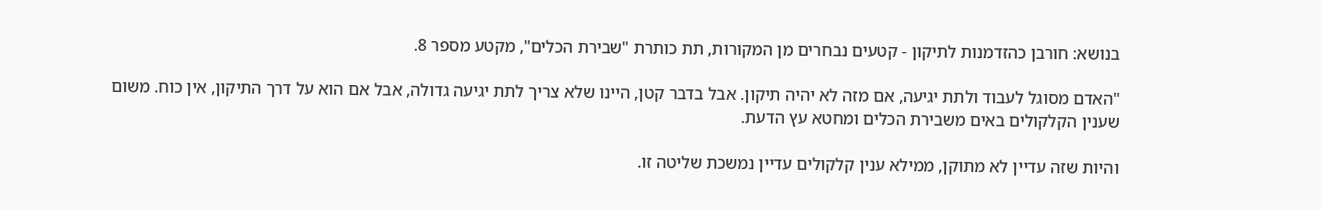בנושא: חורבן כהזדמנות לתיקון - קטעים נבחרים מן המקורות, תת כותרת "שבירת הכלים", מקטע מספר 8.

"האדם מסוגל לעבוד ולתת יגיעה, אם מזה לא יהיה תיקון. אבל בדבר קטן, היינו שלא צריך לתת יגיעה גדולה, אבל אם הוא על דרך התיקון, אין כוח. משום שענין הקלקולים באים משבירת הכלים ומחטא עץ הדעת.

והיות שזה עדיין לא מתוקן, ממילא ענין קלקולים עדיין נמשכת שליטה זו.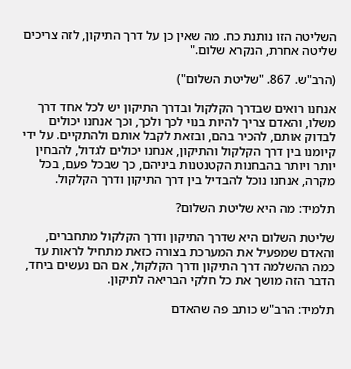השליטה הזו נותנת כח. מה שאין כן על דרך התיקון, לזה צריכים שליטה אחרת, הנקרא שלום."

(הרב"ש. 867. "שליטת השלום")

אנחנו רואים שבדרך הקלקול ובדרך התיקון יש לכל אחד דרך משלו, והאדם צריך להיות בנוי לכך ולכך, וכך אנחנו יכולים לבדוק אותם, להכיר בהם, ובזאת לקבל אותם ולהתקיים. על ידי קיומנו בין דרך הקלקול והתיקון, אנחנו יכולים לגדול, להבחין יותר ויותר בהבחנות הקטנטנות ביניהם, כך שבכל פעם, בכל מקרה, אנחנו נוכל להבדיל בין דרך התיקון ודרך הקלקול.

תלמיד: מה היא שליטת השלום?

שליטת השלום היא שדרך התיקון ודרך הקלקול מתחברים, והאדם שמפעיל את המערכת בצורה כזאת מתחיל לראות עד כמה ההשלמה דרך התיקון ודרך הקלקול, אם הם נעשים ביחד, הדבר הזה מושך את כל חלקי הבריאה לתיקון.

תלמיד: הרב"ש כותב פה שהאדם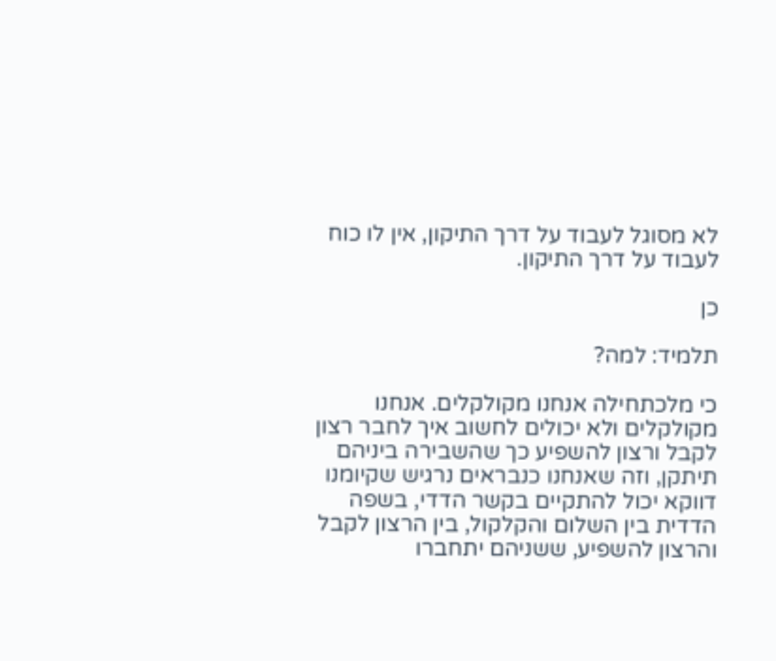לא מסוגל לעבוד על דרך התיקון, אין לו כוח לעבוד על דרך התיקון.

כן

תלמיד: למה?

כי מלכתחילה אנחנו מקולקלים. אנחנו מקולקלים ולא יכולים לחשוב איך לחבר רצון לקבל ורצון להשפיע כך שהשבירה ביניהם תיתקן, וזה שאנחנו כנבראים נרגיש שקיומנו דווקא יכול להתקיים בקשר הדדי, בשפה הדדית בין השלום והקלקול, בין הרצון לקבל והרצון להשפיע, ששניהם יתחברו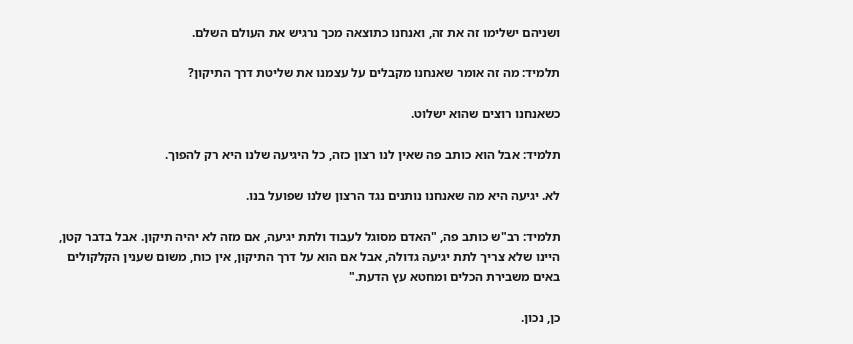ושניהם ישלימו זה את זה, ואנחנו כתוצאה מכך נרגיש את העולם השלם.

תלמיד: מה זה אומר שאנחנו מקבלים על עצמנו את שליטת דרך התיקון?

כשאנחנו רוצים שהוא ישלוט.

תלמיד: אבל הוא כותב פה שאין לנו רצון כזה, כל היגיעה שלנו היא רק להפוך.

לא. יגיעה היא מה שאנחנו נותנים נגד הרצון שלנו שפועל בנו.

תלמיד: רב"ש כותב פה, "האדם מסוגל לעבוד ולתת יגיעה, אם מזה לא יהיה תיקון. אבל בדבר קטן, היינו שלא צריך לתת יגיעה גדולה, אבל אם הוא על דרך התיקון, אין כוח, משום שענין הקלקולים באים משבירת הכלים ומחטא עץ הדעת."

כן, נכון.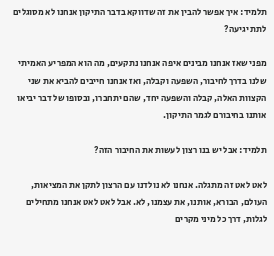תלמיד: איך אפשר להבין את זה שדווקא בדבר התיקון אנחנו לא מסוגלים לתת יגיעה?

מפני שאז אנחנו מבינים איפה אנחנו נתקעים, מה הוא המפריע האמיתי שלנו בדרך לחיבור, השפעה וקבלה, ואז אנחנו חייבים להביא את שני הקצוות האלה, קבלה והשפעה יחד, שהם יתחברו, ובסופו של דבר יביאו אותנו בחיבורם לגמר התיקון.

תלמיד: אבל יש בנו רצון לעשות את החיבור הזה?

לאט לאט זה מתגלה. אנחנו לא נולדנו עם הרצון לתקן את המציאות, העולם, הבורא, אותנו, את עצמנו, לא. אבל לאט לאט אנחנו מתחילים לגלות, דרך כל מיני מקרים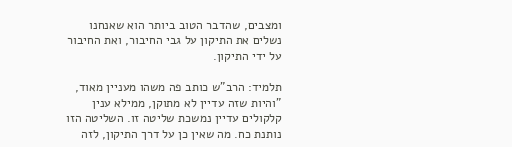ומצבים, שהדבר הטוב ביותר הוא שאנחנו נשלים את התיקון על גבי החיבור, ואת החיבור על ידי התיקון.

תלמיד: הרב"ש כותב פה משהו מעניין מאוד, "והיות שזה עדיין לא מתוקן, ממילא ענין קלקולים עדיין נמשכת שליטה זו. השליטה הזו נותנת כח. מה שאין כן על דרך התיקון, לזה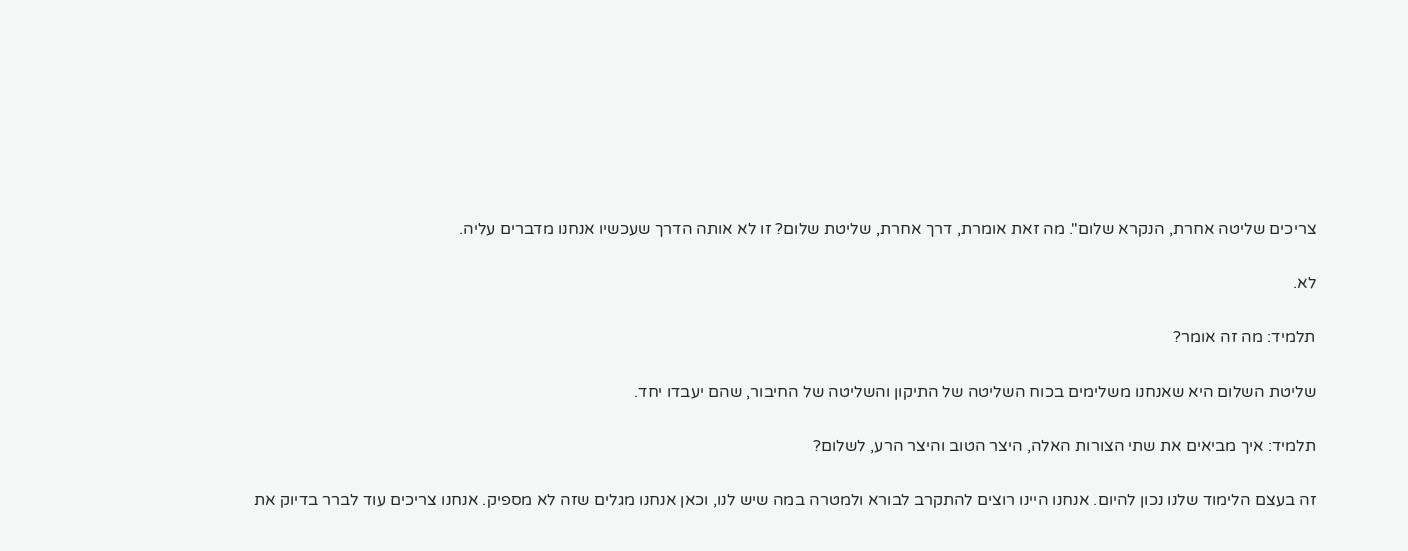צריכים שליטה אחרת, הנקרא שלום". מה זאת אומרת, דרך אחרת, שליטת שלום? זו לא אותה הדרך שעכשיו אנחנו מדברים עליה.

לא.

תלמיד: מה זה אומר?

שליטת השלום היא שאנחנו משלימים בכוח השליטה של התיקון והשליטה של החיבור, שהם יעבדו יחד.

תלמיד: איך מביאים את שתי הצורות האלה, היצר הטוב והיצר הרע, לשלום?

זה בעצם הלימוד שלנו נכון להיום. אנחנו היינו רוצים להתקרב לבורא ולמטרה במה שיש לנו, וכאן אנחנו מגלים שזה לא מספיק. אנחנו צריכים עוד לברר בדיוק את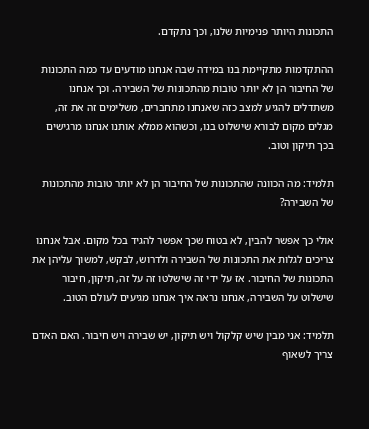התכונות היותר פנימיות שלנו, וכך נתקדם.

ההתקדמות מתקיימת בנו במידה שבה אנחנו מודעים עד כמה התכונות של החיבור הן לא יותר טובות מהתכונות של השבירה. וכך אנחנו משתדלים להגיע למצב כזה שאנחנו מתחברים, משלימים זה את זה, מגלים מקום לבורא שישלוט בנו, וכשהוא ממלא אותנו אנחנו מרגישים בכך תיקון וטוב.

תלמיד: מה הכוונה שהתכונות של החיבור הן לא יותר טובות מהתכונות של השבירה?

אולי כך אפשר להבין, לא בטוח שכך אפשר להגיד בכל מקום. אבל אנחנו צריכים לגלות את התכונות של השבירה ולדרוש, לבקש, למשוך עליהן את התכונות של החיבור. אז על ידי זה שישלטו זה על זה, תיקון, חיבור שישלוט על השבירה, אנחנו נראה איך אנחנו מגיעים לעולם הטוב.

תלמיד: אני מבין שיש קלקול ויש תיקון, יש שבירה ויש חיבור. האם האדם צריך לשאוף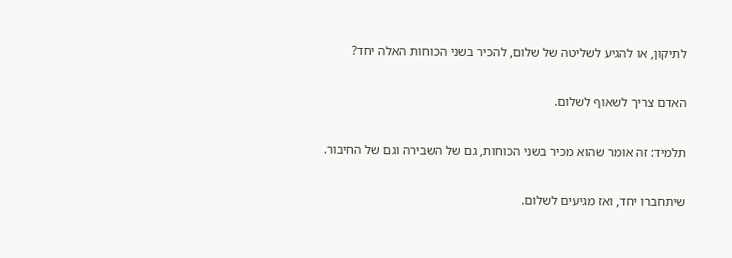לתיקון, או להגיע לשליטה של שלום, להכיר בשני הכוחות האלה יחד?

האדם צריך לשאוף לשלום.

תלמיד: זה אומר שהוא מכיר בשני הכוחות, גם של השבירה וגם של החיבור.

שיתחברו יחד, ואז מגיעים לשלום.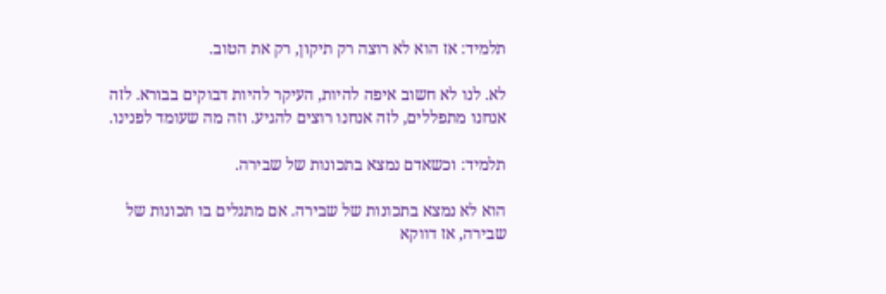תלמיד: אז הוא לא רוצה רק תיקון, רק את הטוב.

לא. לנו לא חשוב איפה להיות, העיקר להיות דבוקים בבורא. לזה אנחנו מתפללים, לזה אנחנו רוצים להגיע. וזה מה שעומד לפנינו.

תלמיד: וכשאדם נמצא בתכונות של שבירה.

הוא לא נמצא בתכונות של שבירה. אם מתגלים בו תכונות של שבירה, אז דווקא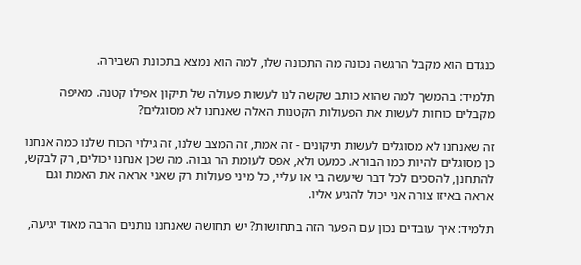כנגדם הוא מקבל הרגשה נכונה מה התכונה שלו, למה הוא נמצא בתכונת השבירה.

תלמיד: בהמשך למה שהוא כותב שקשה לנו לעשות פעולה של תיקון אפילו קטנה. מאיפה מקבלים כוחות לעשות את הפעולות הקטנות האלה שאנחנו לא מסוגלים?

זה שאנחנו לא מסוגלים לעשות תיקונים - זה אמת, זה המצב שלנו, זה גילוי הכוח שלנו כמה אנחנו כן מסוגלים להיות כמו הבורא. כמעט ולא, אפס לעומת הר גבוה. מה שכן אנחנו יכולים, רק לבקש, להתחנן, להסכים לכל דבר שיעשה בי או עליי, כל מיני פעולות רק שאני אראה את האמת וגם אראה באיזו צורה אני יכול להגיע אליו.

תלמיד: איך עובדים נכון עם הפער הזה בתחושות? יש תחושה שאנחנו נותנים הרבה מאוד יגיעה,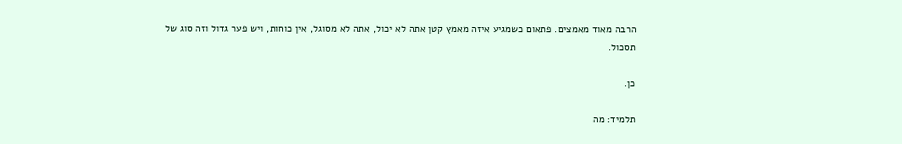הרבה מאוד מאמצים. פתאום כשמגיע איזה מאמץ קטן אתה לא יכול, אתה לא מסוגל, אין כוחות, ויש פער גדול וזה סוג של תסכול.

כן.

תלמיד: מה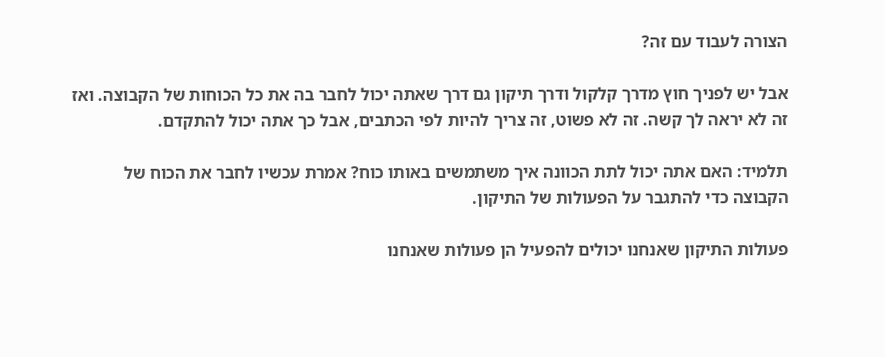הצורה לעבוד עם זה?

אבל יש לפניך חוץ מדרך קלקול ודרך תיקון גם דרך שאתה יכול לחבר בה את כל הכוחות של הקבוצה. ואז זה לא יראה לך קשה. זה לא פשוט, זה צריך להיות לפי הכתבים, אבל כך אתה יכול להתקדם.

תלמיד: האם אתה יכול לתת הכוונה איך משתמשים באותו כוח? אמרת עכשיו לחבר את הכוח של הקבוצה כדי להתגבר על הפעולות של התיקון.

פעולות התיקון שאנחנו יכולים להפעיל הן פעולות שאנחנו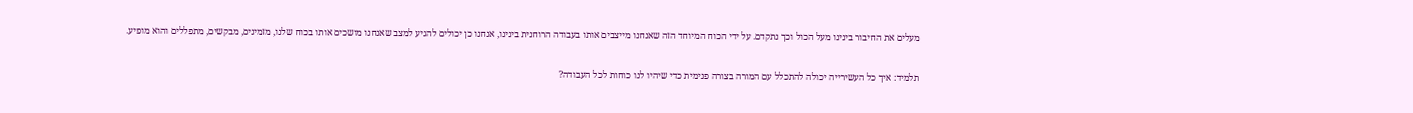מעלים את החיבור בינינו מעל הכול וכך נתקדם. על ידי הכוח המיוחד הזה שאנחנו מייצבים אותו בעבודה הרוחנית בינינו, אנחנו כן יכולים להגיע למצב שאנחנו מושכים אותו בכוח שלנו, מזמינים, מבקשים, מתפללים והוא מופיע.

תלמיד: איך כל העשירייה יכולה להתכלל עם המורה בצורה פנימית כדי שיהיו לנו כוחות לכל העבודה?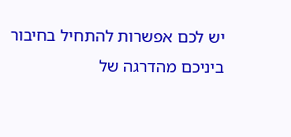יש לכם אפשרות להתחיל בחיבור ביניכם מהדרגה של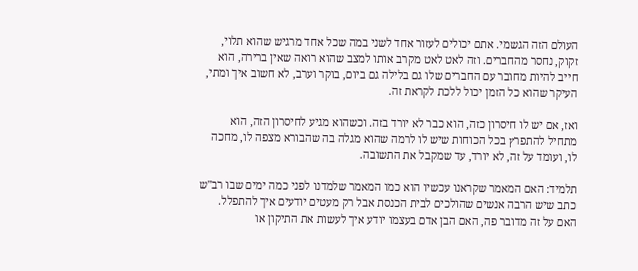העולם הזה הגשמי. אתם יכולים לעזור אחד לשני במה שכל אחד מרגיש שהוא תלוי, זקוק, נחסר מהחברים. וזה לאט לאט מקרב אותו למצב שהוא רואה שאין ברירה, הוא חייב להיות מחובר עם החברים שלו גם בלילה גם ביום, בוקר וערב, לא חשוב איך ומתי, העיקר שהוא כל הזמן יכול ללכת לקראת זה.

ואז, אם יש לו חיסרון כזה, הוא כבר לא יורד בזה. וכשהוא מגיע לחיסרון הזה, הוא מתחיל להתפרץ בכל הכוחות שיש לו לרמה שהוא מגלה בה שהבורא מצפה לו, מחכה לו, ועומד על זה, לא יורד, עד שמקבל את התשובה.

תלמיד: האם המאמר שקראנו עכשיו הוא כמו המאמר שלמדנו לפני כמה ימים שבו רב"ש כתב שיש הרבה אנשים שהולכים לבית הכנסת אבל רק מעטים יודעים איך להתפלל. האם על זה מדובר פה, האם הבן אדם בעצמו יודע איך לעשות את התיקון או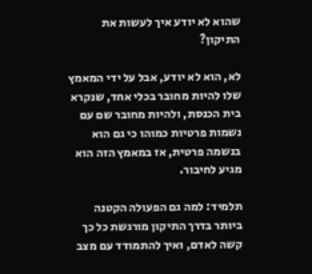שהוא לא יודע איך לעשות את התיקון?

לא, הוא לא יודע, אבל על ידי המאמץ שלו להיות מחובר בכלי אחד, שנקרא בית הכנסת, ולהיות מחובר שם עם נשמות פרטיות כמוהו כי גם הוא בנשמה פרטית, אז במאמץ הזה הוא מגיע לחיבור.

תלמיד: למה גם הפעולה הקטנה ביותר בדרך התיקון מורגשת כל כך קשה לאדם, ואיך להתמודד עם מצב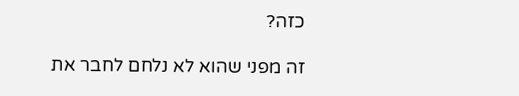כזה?

זה מפני שהוא לא נלחם לחבר את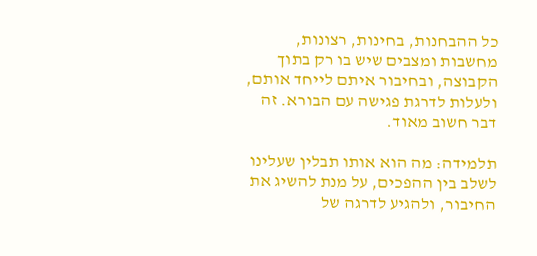כל ההבחנות, בחינות, רצונות, מחשבות ומצבים שיש בו רק בתוך הקבוצה, ובחיבור איתם לייחד אותם, ולעלות לדרגת פגישה עם הבורא. זה דבר חשוב מאוד.

תלמידה: מה הוא אותו תבלין שעלינו לשלב בין ההפכים, על מנת להשיג את החיבור, ולהגיע לדרגה של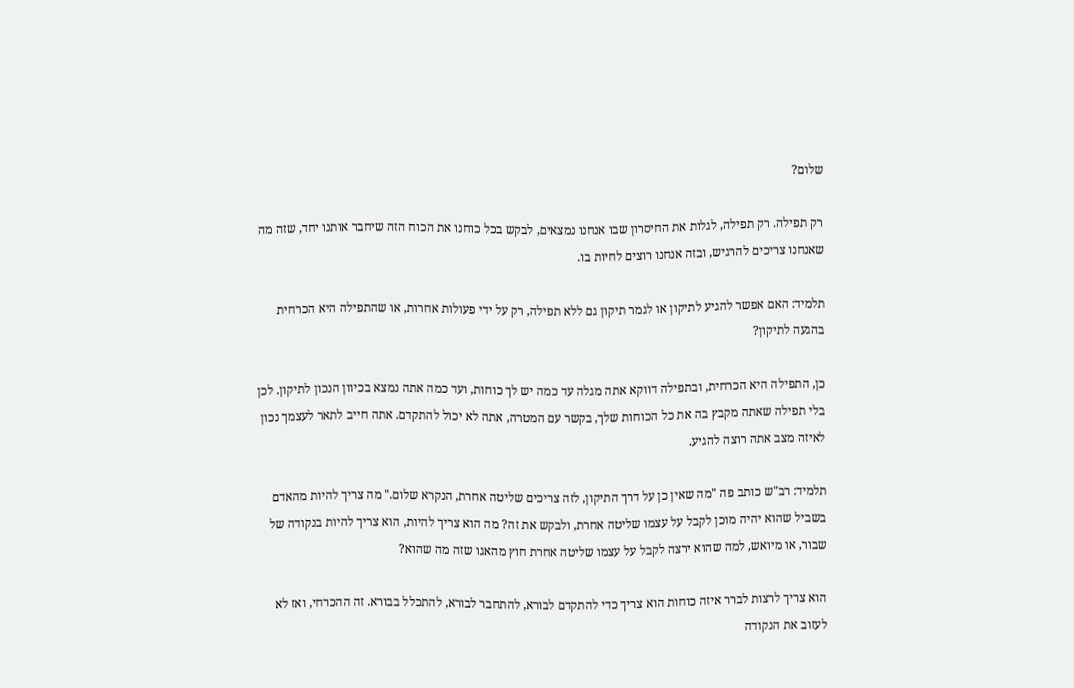שלום?

רק תפילה. רק תפילה, לגלות את החיסרון שבו אנחנו נמצאים, לבקש בכל כוחנו את הכוח הזה שיחבר אותנו יחד, שזה מה שאנחנו צריכים להרגיש, ובזה אנחנו רוצים לחיות בו.

תלמיד: האם אפשר להגיע לתיקון או לגמר תיקון גם ללא תפילה, רק על ידי פעולות אחרות, או שהתפילה היא הכרחית בהגעה לתיקון?

כן, התפילה היא הכרחית, ובתפילה דווקא אתה מגלה עד כמה יש לך כוחות, ועד כמה אתה נמצא בכיוון הנכון לתיקון. לכן בלי תפילה שאתה מקבץ בה את כל הכוחות שלך, בקשר עם המטרה, אתה לא יכול להתקדם. אתה חייב לתאר לעצמך נכון לאיזה מצב אתה רוצה להגיע.

תלמיד: רב"ש כותב פה "מה שאין כן על דרך התיקון, לזה צריכים שליטה אחרת, הנקרא שלום." מה צריך להיות מהאדם בשביל שהוא יהיה מוכן לקבל על עצמו שליטה אחרת, ולבקש את זה? מה הוא צריך להיות, הוא צריך להיות בנקודה של שבור, או מיואש, למה שהוא ירצה לקבל על עצמו שליטה אחרת חוץ מהאגו שזה מה שהוא?

הוא צריך לרצות לברר איזה כוחות הוא צריך כדי להתקדם לבורא, להתחבר לבורא, להתכלל בבורא. זה ההכרחי, ואז לא לעזוב את הנקודה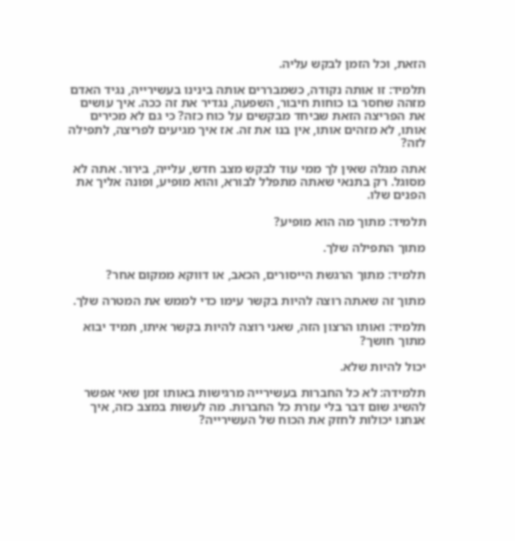הזאת, וכל הזמן לבקש עליה.

תלמיד: זו אותה נקודה, כשמבררים אותה בינינו בעשירייה, נגיד האדם מזהה שחסר בו כוחות חיבור, השפעה, נגדיר את זה ככה. איך עושים את הפריצה הזאת שביחד מבקשים על כוח כזה? כי גם לא מכירים אותו, לא מזהים אותו, אין בנו את זה. אז איך מגיעים לפריצה, לתפילה לזה?

אתה מגלה שאין לך ממי עוד לבקש מצב חדש, עלייה, בירור. אתה לא מסוגל. רק בתנאי שאתה מתפלל לבורא, והוא מופיע, ופונה אליך את הפנים שלו.

תלמיד: מתוך מה הוא מופיע?

מתוך התפילה שלך.

תלמיד: מתוך הרגשת הייסורים, הכאב, או דווקא ממקום אחר?

מתוך זה שאתה רוצה להיות בקשר עימו כדי לממש את המטרה שלך.

תלמיד: ואותו הרצון הזה, שאני רוצה להיות בקשר איתו, תמיד יבוא מתוך חושך?

יכול להיות שלא.

תלמידה: לא כל החברות בעשירייה מרגישות באותו זמן שאי אפשר להשיג שום דבר בלי עזרת כל החברות. מה לעשות במצב כזה, איך אנחנו יכולות לחזק את הכוח של העשירייה?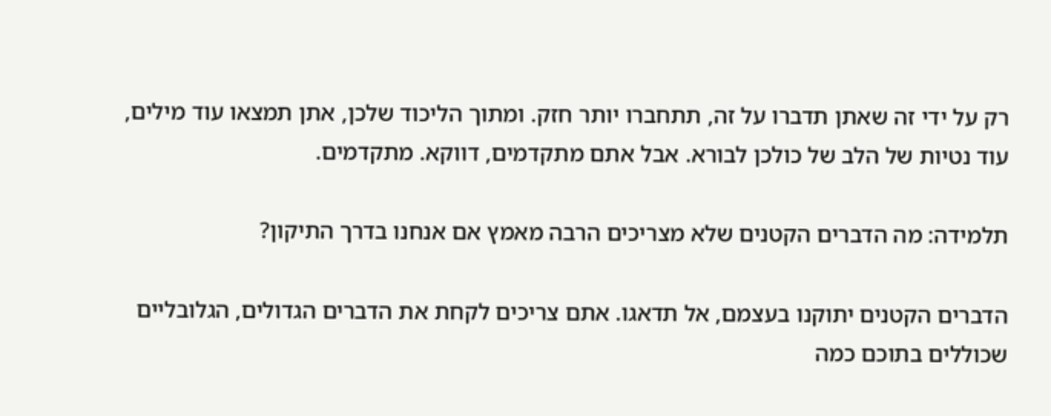רק על ידי זה שאתן תדברו על זה, תתחברו יותר חזק. ומתוך הליכוד שלכן, אתן תמצאו עוד מילים, עוד נטיות של הלב של כולכן לבורא. אבל אתם מתקדמים, דווקא. מתקדמים.

תלמידה: מה הדברים הקטנים שלא מצריכים הרבה מאמץ אם אנחנו בדרך התיקון?

הדברים הקטנים יתוקנו בעצמם, אל תדאגו. אתם צריכים לקחת את הדברים הגדולים, הגלובליים שכוללים בתוכם כמה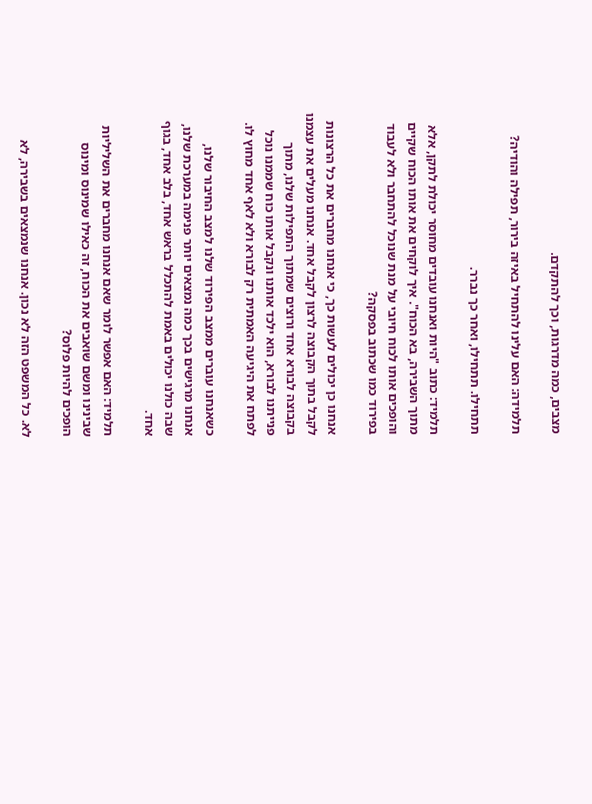מצבים, כמה מדרגות, וכך להתקדם.

תלמידה: האם עלינו להתחיל באיזה בירור, תפילה והודיה?

תתחילו. תתחילו, ואחר כך נברר.

תלמיד: כתוב "היות ואנחנו עובדים מחוסר יכולת לתקן, אלא מתוך השבירה, בא הכוח". איך לוקחים את אותו הכוח שקיים והופכים אותו לכוח חיובי על מנת שנוכל להתחבר ולא לעבוד בפירוד כמו שכתוב בפסקה?

אנחנו כן יכולים לעשות כך, כי אנחנו מחברים את כל הרצונות לקבל בתוך הקבוצה לרצון לקבל אחד. אנחנו מעלים את עצמנו בקבוצה לבורא אחד ורוצים שמתוך התפילות שלנו, מתוך פנייתנו לבורא, הוא ילכד אותנו ונקבל אותו כוח שממנו נוכל לפתח את היגיעה האמתית רק לבורא ולא לאף אחד מחוץ לו.

כשאנחנו עוברים ממצב הפירוד שלנו למצב החיבור שלנו, אנחנו מרגישים בכך כמה נמצאים יותר פנימה במערכת שלנו, שבה כולנו יכולים באמת להתכלל בראש אחד, בלב אחד, בגוף אחד.

תלמיד: האם אפשר לומר שאם אנחנו מחברים את השליליות שבינינו ומשם שואבים את הכוח, זה כאילו שמינוס ומינוס הופכים להיות פלוס?

לא. כל המשפט הזה לא נכון. אנחנו שנמצאים בשבירה, לא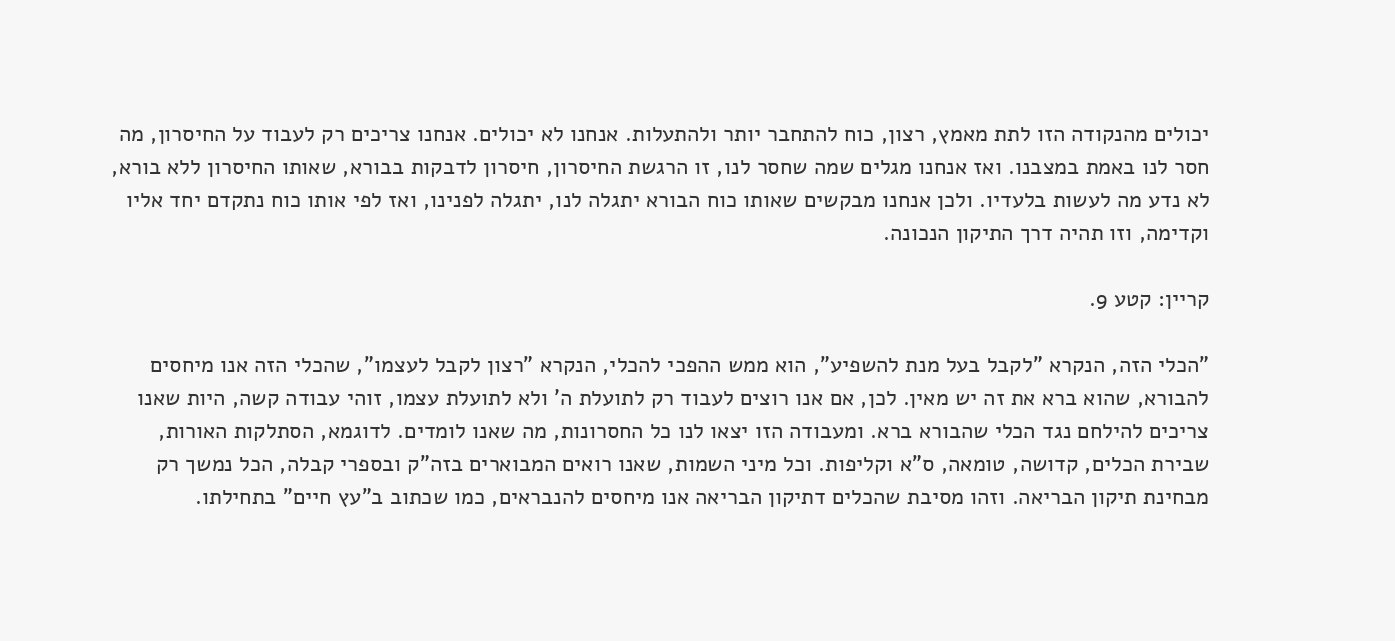יכולים מהנקודה הזו לתת מאמץ, רצון, כוח להתחבר יותר ולהתעלות. אנחנו לא יכולים. אנחנו צריכים רק לעבוד על החיסרון, מה חסר לנו באמת במצבנו. ואז אנחנו מגלים שמה שחסר לנו, זו הרגשת החיסרון, חיסרון לדבקות בבורא, שאותו החיסרון ללא בורא, לא נדע מה לעשות בלעדיו. ולכן אנחנו מבקשים שאותו כוח הבורא יתגלה לנו, יתגלה לפנינו, ואז לפי אותו כוח נתקדם יחד אליו וקדימה, וזו תהיה דרך התיקון הנכונה.

קריין: קטע 9.

"הכלי הזה, הנקרא "לקבל בעל מנת להשפיע", הוא ממש ההפכי להכלי, הנקרא "רצון לקבל לעצמו", שהכלי הזה אנו מיחסים להבורא, שהוא ברא את זה יש מאין. לכן, אם אנו רוצים לעבוד רק לתועלת ה' ולא לתועלת עצמו, זוהי עבודה קשה, היות שאנו צריכים להילחם נגד הכלי שהבורא ברא. ומעבודה הזו יצאו לנו כל החסרונות, מה שאנו לומדים. לדוגמא, הסתלקות האורות, שבירת הכלים, קדושה, טומאה, ס"א וקליפות. וכל מיני השמות, שאנו רואים המבוארים בזה"ק ובספרי קבלה, הכל נמשך רק מבחינת תיקון הבריאה. וזהו מסיבת שהכלים דתיקון הבריאה אנו מיחסים להנבראים, כמו שכתוב ב"עץ חיים" בתחילתו.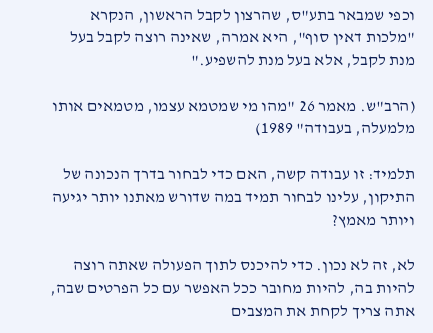וכפי שמבאר בתע"ס, שהרצון לקבל הראשון, הנקרא "מלכות דאין סוף", היא אמרה, שאינה רוצה לקבל בעל מנת לקבל, אלא בעל מנת להשפיע."

(הרב"ש. מאמר 26 "מהו מי שמטמא עצמו, מטמאים אותו מלמעלה, בעבודה" 1989)

תלמיד: זו עבודה קשה, האם כדי לבחור בדרך הנכונה של התיקון, עלינו לבחור תמיד במה שדורש מאתנו יותר יגיעה ויותר מאמץ?

לא, זה לא נכון. כדי להיכנס לתוך הפעולה שאתה רוצה להיות בה, להיות מחובר ככל האפשר עם כל הפרטים שבה, אתה צריך לקחת את המצבים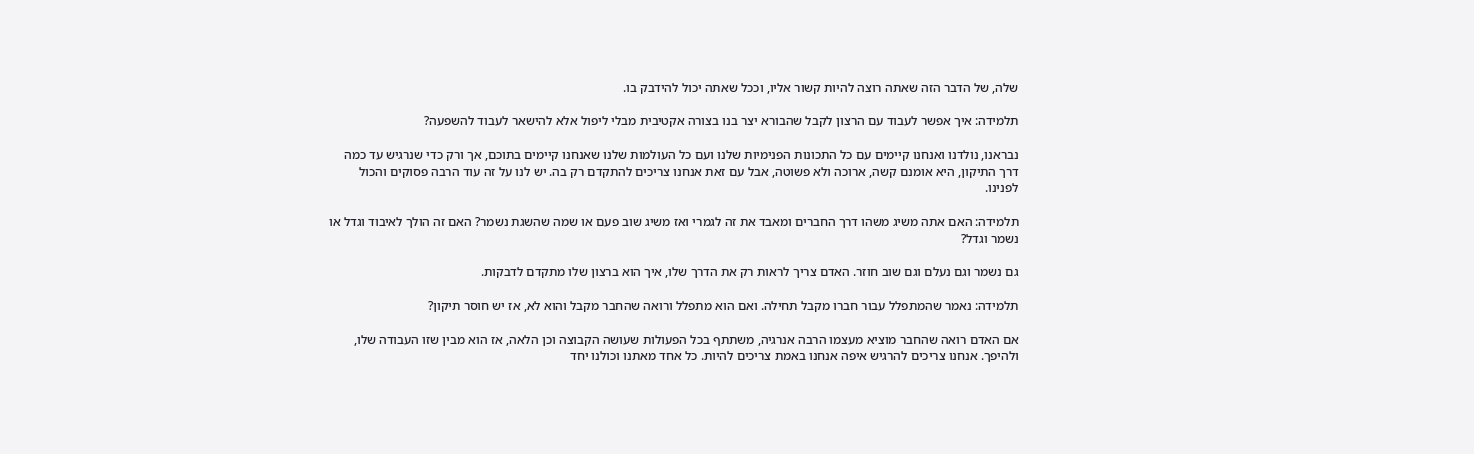שלה, של הדבר הזה שאתה רוצה להיות קשור אליו, וככל שאתה יכול להידבק בו.

תלמידה: איך אפשר לעבוד עם הרצון לקבל שהבורא יצר בנו בצורה אקטיבית מבלי ליפול אלא להישאר לעבוד להשפעה?

נבראנו, נולדנו ואנחנו קיימים עם כל התכונות הפנימיות שלנו ועם כל העולמות שלנו שאנחנו קיימים בתוכם, אך ורק כדי שנרגיש עד כמה דרך התיקון, היא אומנם קשה, ארוכה ולא פשוטה, אבל עם זאת אנחנו צריכים להתקדם רק בה. יש לנו על זה עוד הרבה פסוקים והכול לפנינו.

תלמידה: האם אתה משיג משהו דרך החברים ומאבד את זה לגמרי ואז משיג שוב פעם או שמה שהשגת נשמר? האם זה הולך לאיבוד וגדל או נשמר וגדל?

גם נשמר וגם נעלם וגם שוב חוזר. האדם צריך לראות רק את הדרך שלו, איך הוא ברצון שלו מתקדם לדבקות.

תלמידה: נאמר שהמתפלל עבור חברו מקבל תחילה. ואם הוא מתפלל ורואה שהחבר מקבל והוא לא, אז יש חוסר תיקון?

אם האדם רואה שהחבר מוציא מעצמו הרבה אנרגיה, משתתף בכל הפעולות שעושה הקבוצה וכן הלאה, אז הוא מבין שזו העבודה שלו, ולהיפך. אנחנו צריכים להרגיש איפה אנחנו באמת צריכים להיות. כל אחד מאתנו וכולנו יחד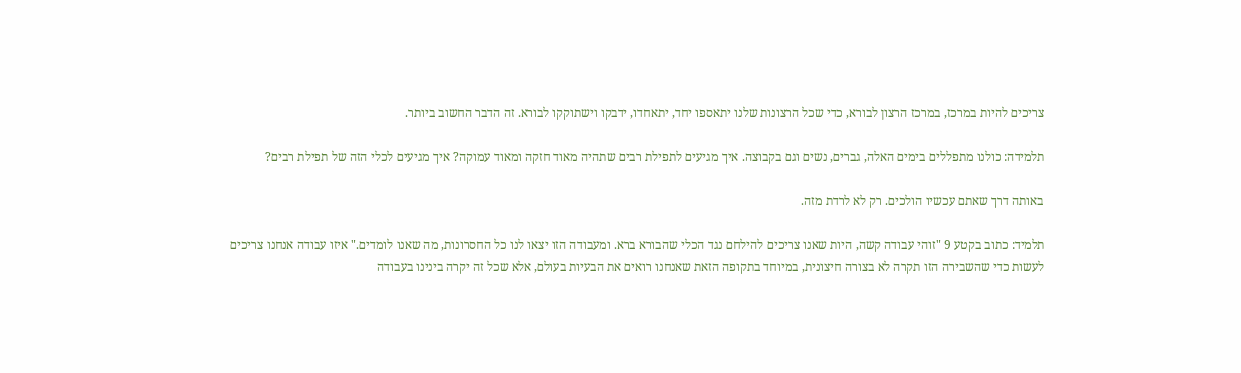צריכים להיות במרכז, במרכז הרצון לבורא, כדי שכל הרצונות שלנו יתאספו יחד, יתאחדו, ידבקו וישתוקקו לבורא. זה הדבר החשוב ביותר.

תלמידה: כולנו מתפללים בימים האלה, גברים, נשים וגם בקבוצה. איך מגיעים לתפילת רבים שתהיה מאוד חזקה ומאוד עמוקה? איך מגיעים לכלי הזה של תפילת רבים?

באותה דרך שאתם עכשיו הולכים. רק לא לרדת מזה.

תלמיד: כתוב בקטע 9 "זוהי עבודה קשה, היות שאנו צריכים להילחם נגד הכלי שהבורא ברא. ומעבודה הזו יצאו לנו כל החסרונות, מה שאנו לומדים." איזו עבודה אנחנו צריכים לעשות כדי שהשבירה הזו תקרה לא בצורה חיצונית, במיוחד בתקופה הזאת שאנחנו רואים את הבעיות בעולם, אלא שכל זה יקרה בינינו בעבודה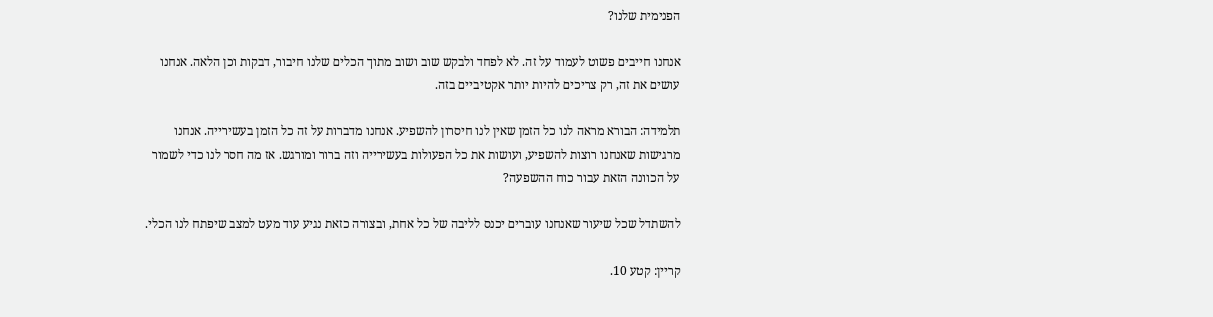הפנימית שלנו?

אנחנו חייבים פשוט לעמוד על זה. לא לפחד ולבקש שוב ושוב מתוך הכלים שלנו חיבור, דבקות וכן הלאה. אנחנו עושים את זה, רק צריכים להיות יותר אקטיביים בזה.

תלמידה: הבורא מראה לנו כל הזמן שאין לנו חיסרון להשפיע. אנחנו מדברות על זה כל הזמן בעשירייה. אנחנו מרגישות שאנחנו רוצות להשפיע, ועושות את כל הפעולות בעשירייה וזה ברור ומורגש. אז מה חסר לנו כדי לשמור על הכוונה הזאת עבור כוח ההשפעה?

להשתדל שכל שיעור שאנחנו עוברים יכנס לליבה של כל אחת, ובצורה כזאת נגיע עוד מעט למצב שיפתח לנו הכלי.

קריין: קטע 10.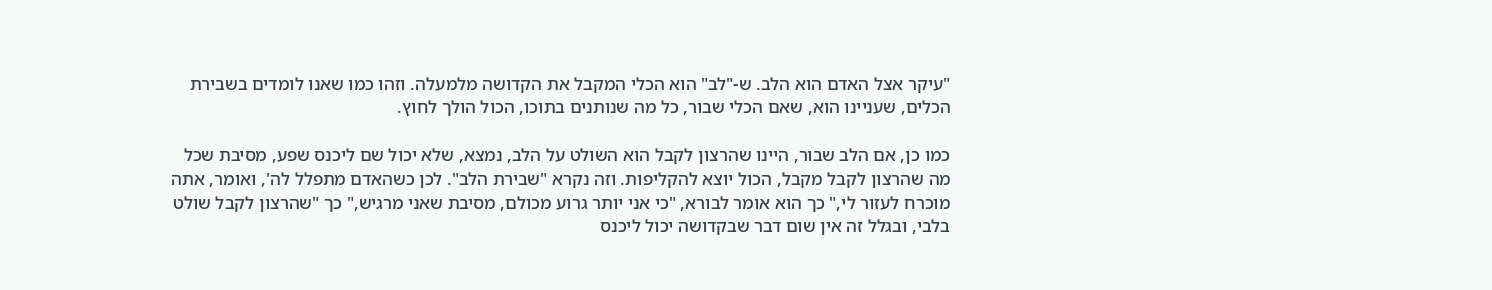"עיקר אצל האדם הוא הלב. ש-"לב" הוא הכלי המקבל את הקדושה מלמעלה. וזהו כמו שאנו לומדים בשבירת הכלים, שעניינו הוא, שאם הכלי שבור, כל מה שנותנים בתוכו, הכול הולך לחוץ.

כמו כן, אם הלב שבור, היינו שהרצון לקבל הוא השולט על הלב, נמצא, שלא יכול שם ליכנס שפע, מסיבת שכל מה שהרצון לקבל מקבל, הכול יוצא להקליפות. וזה נקרא "שבירת הלב". לכן כשהאדם מתפלל לה', ואומר, אתה מוכרח לעזור לי," כך הוא אומר לבורא, "כי אני יותר גרוע מכולם, מסיבת שאני מרגיש," כך "שהרצון לקבל שולט בלבי, ובגלל זה אין שום דבר שבקדושה יכול ליכנס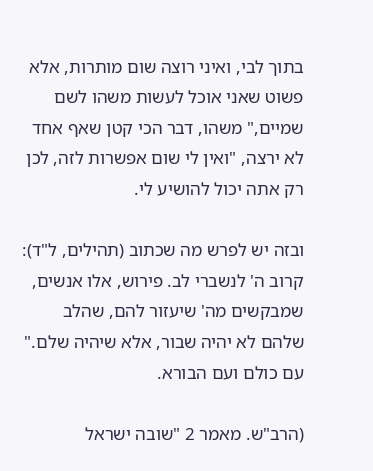בתוך לבי, ואיני רוצה שום מותרות, אלא פשוט שאני אוכל לעשות משהו לשם שמיים," משהו, דבר הכי קטן שאף אחד לא ירצה, "ואין לי שום אפשרות לזה, לכן רק אתה יכול להושיע לי.

ובזה יש לפרש מה שכתוב (תהילים, ל"ד): קרוב ה' לנשברי לב. פירוש, אלו אנשים, שמבקשים מה' שיעזור להם, שהלב שלהם לא יהיה שבור, אלא שיהיה שלם." עם כולם ועם הבורא.

(הרב"ש. מאמר 2 "שובה ישראל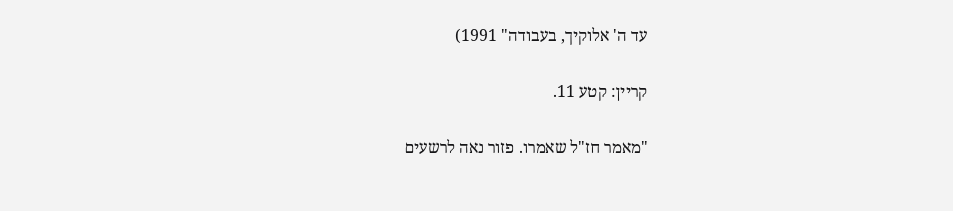עד ה' אלוקיך, בעבודה" 1991)

קריין: קטע 11.

"מאמר חז"ל שאמרו. פזור נאה לרשעים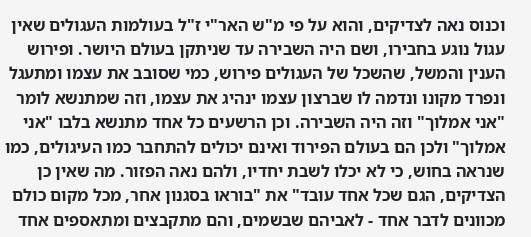וכנוס נאה לצדיקים, והוא על פי מ"ש האר"י ז"ל בעולמות העגולים שאין עגול נוגע בחבירו, ושם היה השבירה עד שניתקן בעולם היושר. ופירוש הענין והמשל, שהשכל של העגולים פירוש, כמי שסובב את עצמו ומתעגל ונפרד מקונו ונדמה לו שברצון עצמו ינהיג את עצמו, וזה שמתנשא לומר "אני אמלוך" וזה היה השבירה. וכן הרשעים כל אחד מתנשא בלבו "אני אמלוך" ולכן הם בעולם הפירוד ואינם יכולים להתחבר כמו העיגולים, כמו שנראה בחוש, כי לא יכלו לשבת יחדיו, ולהם נאה הפזור. מה שאין כן הצדיקים, הגם שכל אחד עובד" את "בוראו בסגנון אחר, מכל מקום כולם מכוונים לדבר אחד - לאביהם שבשמים, והם מתקבצים ומתאספים אחד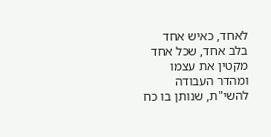לאחד, כאיש אחד בלב אחד, שכל אחד מקטין את עצמו ומהדר העבודה להשי"ת, שנותן בו כח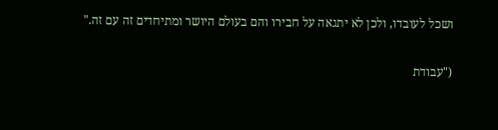ושכל לעובדו, ולכן לא יתגאה על חבירו והם בעולם היושר ומתיחדים זה עם זה."

("עבודת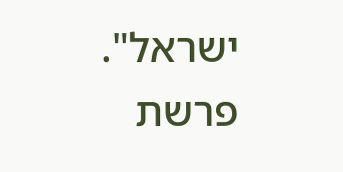ישראל". פרשת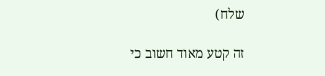שלח)

זה קטע מאוד חשוב כי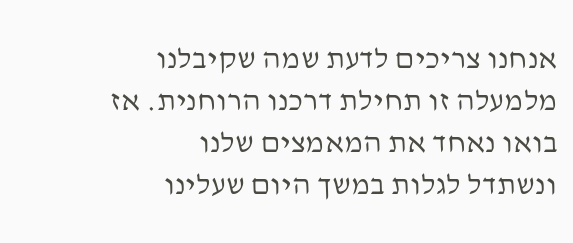אנחנו צריכים לדעת שמה שקיבלנו מלמעלה זו תחילת דרכנו הרוחנית. אז בואו נאחד את המאמצים שלנו ונשתדל לגלות במשך היום שעלינו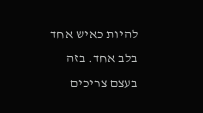להיות כאיש אחד בלב אחד. בזה בעצם צריכים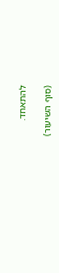להתאחד.

(סוף השיעור)